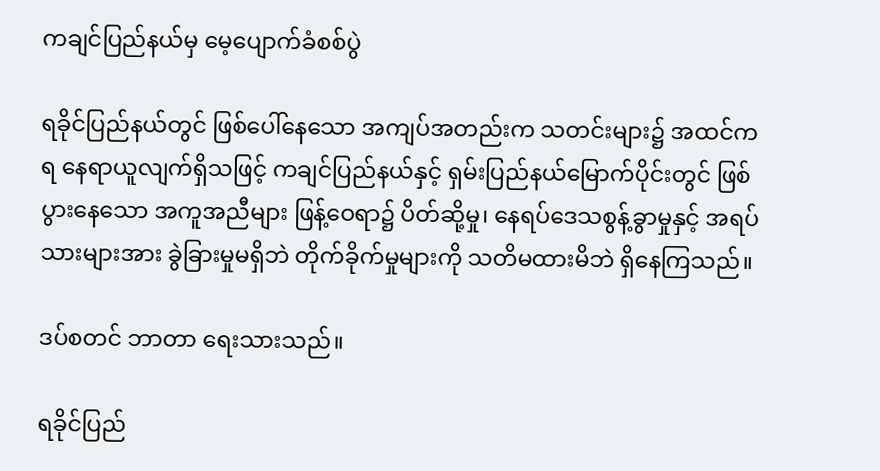ကချင်ပြည်နယ်မှ မေ့ပျောက်ခံစစ်ပွဲ

ရခိုင်ပြည်နယ်တွင် ဖြစ်ပေါ်နေသော အကျပ်အတည်းက သတင်းများ၌ အထင်ကရ နေရာယူလျက်ရှိသဖြင့် ကချင်ပြည်နယ်နှင့် ရှမ်းပြည်နယ်မြောက်ပိုင်းတွင် ဖြစ်ပွားနေသော အကူအညီများ ဖြန့်ဝေရာ၌ ပိတ်ဆို့မှု၊ နေရပ်ဒေသစွန့်ခွာမှုနှင့် အရပ်သားများအား ခွဲခြားမှုမရှိဘဲ တိုက်ခိုက်မှုများကို သတိမထားမိဘဲ ရှိနေကြသည်။

ဒပ်စတင် ဘာတာ ရေးသားသည်။

ရခိုင်ပြည်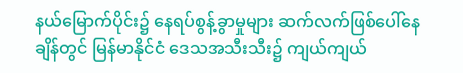နယ်မြောက်ပိုင်း၌ နေရပ်စွန့်ခွာမှုများ ဆက်လက်ဖြစ်ပေါ်နေချိန်တွင် မြန်မာနိုင်ငံ ဒေသအသီးသီး၌ ကျယ်ကျယ်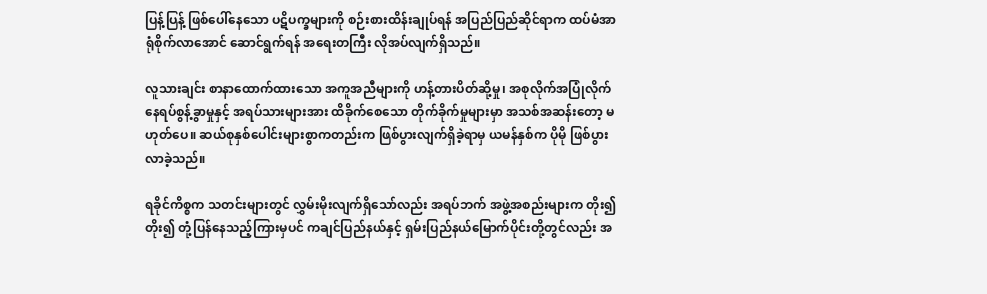ပြန့်ပြန့် ဖြစ်ပေါ်နေသော ပဋိပက္ခများကို စဉ်းစားထိန်းချုပ်ရန် အပြည်ပြည်ဆိုင်ရာက ထပ်မံအာရုံစိုက်လာအောင် ဆောင်ရွက်ရန် အရေးတကြီး လိုအပ်လျက်ရှိသည်။

လူသားချင်း စာနာထောက်ထားသော အကူအညီများကို ဟန့်တားပိတ်ဆို့မှု၊ အစုလိုက်အပြုံလိုက် နေရပ်စွန့်ခွာမှုနှင့် အရပ်သားများအား ထိခိုက်စေသော တိုက်ခိုက်မှုများမှာ အသစ်အဆန်းတော့ မဟုတ်ပေ။ ဆယ်စုနှစ်ပေါင်းများစွာကတည်းက ဖြစ်ပွားလျက်ရှိခဲ့ရာမှ ယမန်နှစ်က ပိုမို ဖြစ်ပွားလာခဲ့သည်။

ရခိုင်ကိစ္စက သတင်းများတွင် လွှမ်းမိုးလျက်ရှိသော်လည်း အရပ်ဘက် အဖွဲ့အစည်းများက တိုး၍တိုး၍ တုံ့ပြန်နေသည့်ကြားမှပင် ကချင်ပြည်နယ်နှင့် ရှမ်းပြည်နယ်မြောက်ပိုင်းတို့တွင်လည်း အ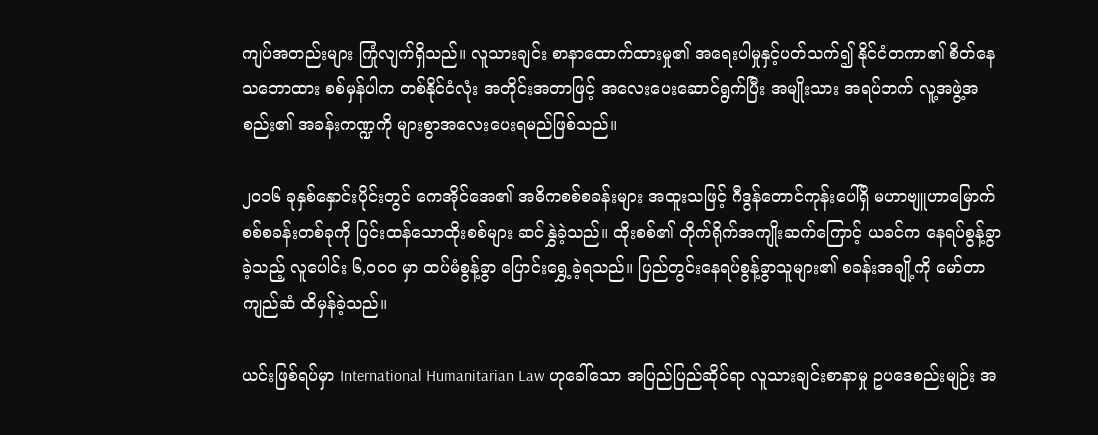ကျပ်အတည်းများ ကြုံလျက်ရှိသည်။ လူသားချင်း စာနာထောက်ထားမှု၏ အရေးပါမှုနှင့်ပတ်သက်၍ နိုင်ငံတကာ၏ စိတ်နေသဘောထား စစ်မှန်ပါက တစ်နိုင်ငံလုံး အတိုင်းအတာဖြင့် အလေးပေးဆောင်ရွက်ပြီး အမျိုးသား အရပ်ဘက် လူ့အဖွဲ့အစည်း၏ အခန်းကဏ္ဍကို များစွာအလေးပေးရမည်ဖြစ်သည်။

၂၀၁၆ ခုနှစ်နှောင်းပိုင်းတွင် ကေအိုင်အေ၏ အဓိကစစ်စခန်းများ အထူးသဖြင့် ဂီဒွန်တောင်ကုန်းပေါ်ရှိ မဟာဗျူဟာမြောက် စစ်စခန်းတစ်ခုကို ပြင်းထန်သောထိုးစစ်များ ဆင်နွှဲခဲ့သည်။ ထိုးစစ်၏ တိုက်ရိုက်အကျိုးဆက်ကြောင့် ယခင်က နေရပ်စွန့်ခွာခဲ့သည့် လူပေါင်း ၆,၀၀၀ မှာ ထပ်မံစွန့်ခွာ ပြောင်းရွှေ့ခဲ့ရသည်။ ပြည်တွင်းနေရပ်စွန့်ခွာသူများ၏ စခန်းအချို့ကို မော်တာကျည်ဆံ ထိမှန်ခဲ့သည်။

ယင်းဖြစ်ရပ်မှာ International Humanitarian Law ဟုခေါ်သော အပြည်ပြည်ဆိုင်ရာ လူသားချင်းစာနာမှု ဥပဒေစည်းမျဉ်း အ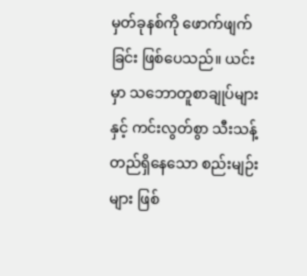မှတ်ခုနစ်ကို ဖောက်ဖျက်ခြင်း ဖြစ်ပေသည်။ ယင်းမှာ သဘောတူစာချုပ်များနှင့် ကင်းလွတ်စွာ သီးသန့်တည်ရှိနေသော စည်းမျဉ်းများ ဖြစ်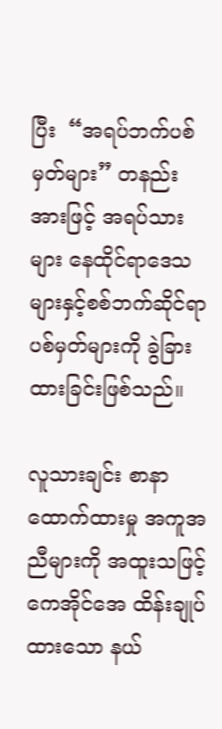ပြီး  “အရပ်ဘက်ပစ်မှတ်များ” တနည်းအားဖြင့် အရပ်သားများ နေထိုင်ရာဒေသများနှင့်စစ်ဘက်ဆိုင်ရာ ပစ်မှတ်များကို ခွဲခြားထားခြင်းဖြစ်သည်။

လူသားချင်း စာနာထောက်ထားမှု အကူအညီများကို အထူးသဖြင့် ကေအိုင်အေ ထိန်းချုပ်ထားသော နယ်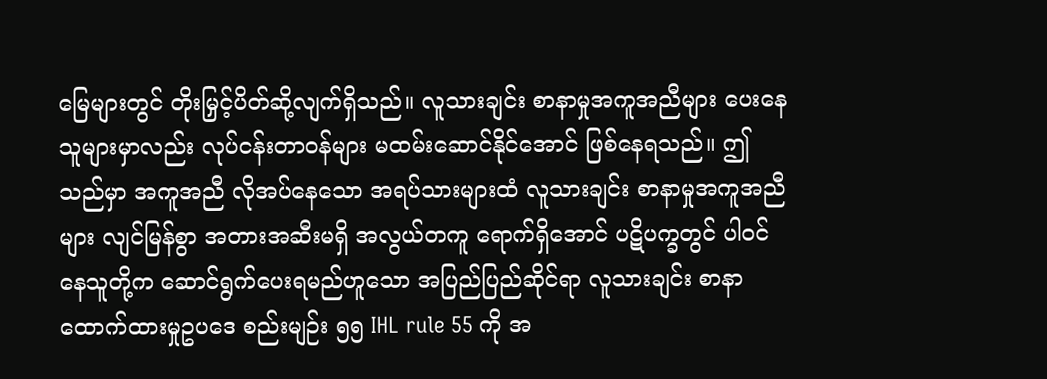မြေများတွင် တိုးမြှင့်ပိတ်ဆို့လျက်ရှိသည်။ လူသားချင်း စာနာမှုအကူအညီများ ပေးနေသူများမှာလည်း လုပ်ငန်းတာဝန်များ မထမ်းဆောင်နိုင်အောင် ဖြစ်နေရသည်။ ဤသည်မှာ အကူအညီ လိုအပ်နေသော အရပ်သားများထံ လူသားချင်း စာနာမှုအကူအညီများ လျင်မြန်စွာ အတားအဆီးမရှိ အလွယ်တကူ ရောက်ရှိအောင် ပဋိပက္ခတွင် ပါဝင်နေသူတို့က ဆောင်ရွက်ပေးရမည်ဟူသော အပြည်ပြည်ဆိုင်ရာ လူသားချင်း စာနာထောက်ထားမှုဥပဒေ စည်းမျဉ်း ၅၅ IHL rule 55 ကို အ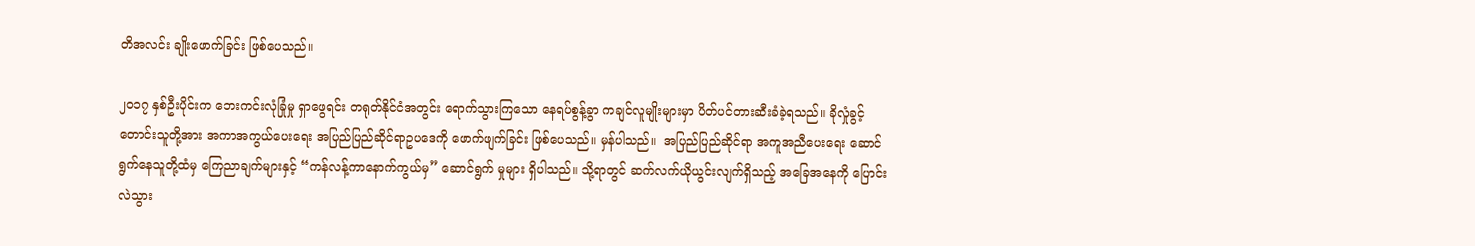တိအလင်း ချိုးဖောက်ခြင်း ဖြစ်ပေသည်။

၂၀၁၇ နှစ်ဦးပိုင်းက ဘေးကင်းလုံခြုံမှု ရှာဖွေရင်း တရုတ်နိုင်ငံအတွင်း ရောက်သွားကြသော နေရပ်စွန့်ခွာ ကချင်လူမျိုးများမှာ ပိတ်ပင်တားဆီးခံခဲ့ရသည်။ ခိုလှုံခွင့်တောင်းသူတို့အား အကာအကွယ်ပေးရေး အပြည်ပြည်ဆိုင်ရာဥပဒေကို ဖောက်ဖျက်ခြင်း ဖြစ်ပေသည်။ မှန်ပါသည်။  အပြည်ပြည်ဆိုင်ရာ အကူအညီပေးရေး ဆောင်ရွက်နေသူတို့ထံမှ ကြေညာချက်များနှင့် “ကန်လန့်ကာနောက်ကွယ်မှ” ဆောင်ရွက် မှုများ ရှိပါသည်။ သို့ရာတွင် ဆက်လက်ယိုယွင်းလျက်ရှိသည့် အခြေအနေကို ပြောင်းလဲသွား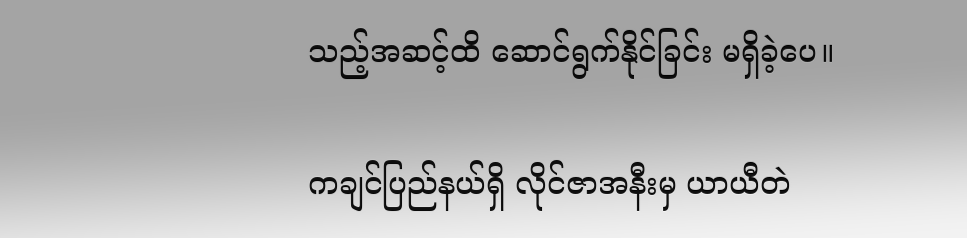သည့်အဆင့်ထိ ဆောင်ရွက်နိုင်ခြင်း မရှိခဲ့ပေ။

ကချင်ပြည်နယ်ရှိ လိုင်ဇာအနီးမှ ယာယီတဲ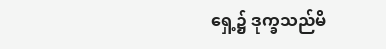ရှေ့၌ ဒုက္ခသည်မိ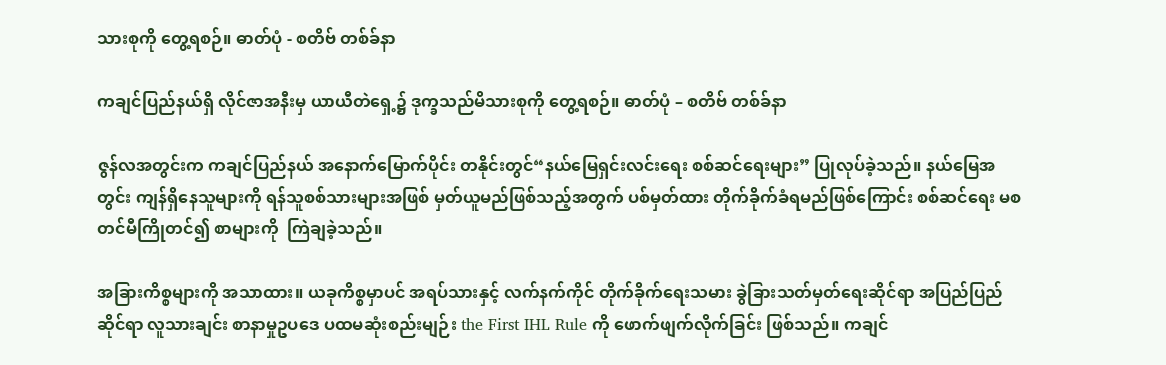သားစုကို တွေ့ရစဉ်။ ဓာတ်ပုံ - စတိဗ် တစ်ခ်နာ

ကချင်ပြည်နယ်ရှိ လိုင်ဇာအနီးမှ ယာယီတဲရှေ့၌ ဒုက္ခသည်မိသားစုကို တွေ့ရစဉ်။ ဓာတ်ပုံ – စတိဗ် တစ်ခ်နာ

ဇွန်လအတွင်းက ကချင်ပြည်နယ် အနောက်မြောက်ပိုင်း တနိုင်းတွင်“နယ်မြေရှင်းလင်းရေး စစ်ဆင်ရေးများ” ပြုလုပ်ခဲ့သည်။ နယ်မြေအတွင်း ကျန်ရှိနေသူများကို ရန်သူစစ်သားများအဖြစ် မှတ်ယူမည်ဖြစ်သည့်အတွက် ပစ်မှတ်ထား တိုက်ခိုက်ခံရမည်ဖြစ်ကြောင်း စစ်ဆင်ရေး မစတင်မီကြိုတင်၍ စာများကို  ကြဲချခဲ့သည်။

အခြားကိစ္စများကို အသာထား။ ယခုကိစ္စမှာပင် အရပ်သားနှင့် လက်နက်ကိုင် တိုက်ခိုက်ရေးသမား ခွဲခြားသတ်မှတ်ရေးဆိုင်ရာ အပြည်ပြည်ဆိုင်ရာ လူသားချင်း စာနာမှုဥပဒေ ပထမဆုံးစည်းမျဉ်း the First IHL Rule ကို ဖောက်ဖျက်လိုက်ခြင်း ဖြစ်သည်။ ကချင်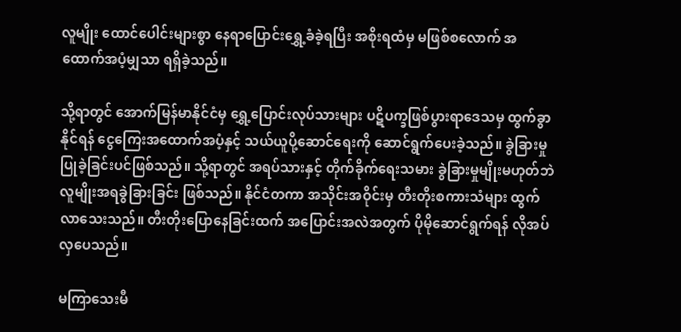လူမျိုး ထောင်ပေါင်းများစွာ နေရာပြောင်းရွှေ့ခံခဲ့ရပြီး အစိုးရထံမှ မဖြစ်စလောက် အထောက်အပံ့မျှသာ ရရှိခဲ့သည်။

သို့ရာတွင် အောက်မြန်မာနိုင်ငံမှ ရွှေ့ပြောင်းလုပ်သားများ ပဋိပက္ခဖြစ်ပွားရာဒေသမှ ထွက်ခွာနိုင်ရန် ငွေကြေးအထောက်အပံ့နှင့် သယ်ယူပို့ဆောင်ရေးကို ဆောင်ရွက်ပေးခဲ့သည်။ ခွဲခြားမှု ပြုခဲ့ခြင်းပင်ဖြစ်သည်။ သို့ရာတွင် အရပ်သားနှင့် တိုက်ခိုက်ရေးသမား ခွဲခြားမှုမျိုးမဟုတ်ဘဲ လူမျိုးအရခွဲခြားခြင်း ဖြစ်သည်။ နိုင်ငံတကာ အသိုင်းအဝိုင်းမှ တီးတိုးစကားသံများ ထွက်လာသေးသည်။ တီးတိုးပြောနေခြင်းထက် အပြောင်းအလဲအတွက် ပိုမိုဆောင်ရွက်ရန် လိုအပ်လှပေသည်။

မကြာသေးမီ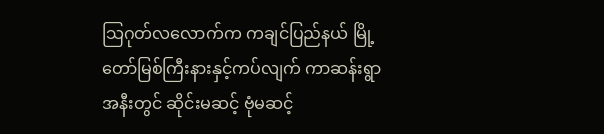သြဂုတ်လလောက်က ကချင်ပြည်နယ် မြို့တော်မြစ်ကြီးနားနှင့်ကပ်လျက် ကာဆန်းရွာအနီးတွင် ဆိုင်းမဆင့် ဗုံမဆင့်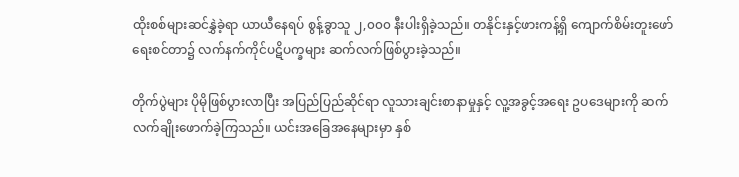ထိုးစစ်များဆင်နွှဲခဲ့ရာ ယာယီနေရပ် စွန့်ခွာသူ ၂,၀၀၀ နီးပါးရှိခဲ့သည်။ တနိုင်းနှင့်ဖားကန့်ရှိ ကျောက်စိမ်းတူးဖော်ရေးစင်တာ၌ လက်နက်ကိုင်ပဋိပက္ခများ ဆက်လက်ဖြစ်ပွားခဲ့သည်။

တိုက်ပွဲများ ပိုမိုဖြစ်ပွားလာပြီး အပြည်ပြည်ဆိုင်ရာ လူသားချင်းစာနာမှုနှင့် လူ့အခွင့်အရေး ဥပဒေများကို ဆက်လက်ချိုးဖောက်ခဲ့ကြသည်။ ယင်းအခြေအနေများမှာ နှစ်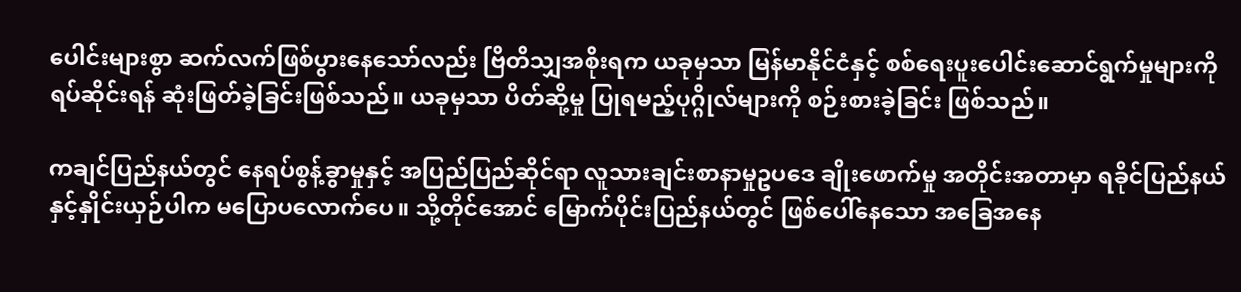ပေါင်းများစွာ ဆက်လက်ဖြစ်ပွားနေသော်လည်း ဗြိတိသျှအစိုးရက ယခုမှသာ မြန်မာနိုင်ငံနှင့် စစ်ရေးပူးပေါင်းဆောင်ရွက်မှုများကို ရပ်ဆိုင်းရန် ဆုံးဖြတ်ခဲ့ခြင်းဖြစ်သည်။ ယခုမှသာ ပိတ်ဆို့မှု ပြုရမည့်ပုဂ္ဂိုလ်များကို စဉ်းစားခဲ့ခြင်း ဖြစ်သည်။

ကချင်ပြည်နယ်တွင် နေရပ်စွန့်ခွာမှုနှင့် အပြည်ပြည်ဆိုင်ရာ လူသားချင်းစာနာမှုဥပဒေ ချိုးဖောက်မှု အတိုင်းအတာမှာ ရခိုင်ပြည်နယ်နှင့်နှိုင်းယှဉ်ပါက မပြောပလောက်ပေ။ သို့တိုင်အောင် မြောက်ပိုင်းပြည်နယ်တွင် ဖြစ်ပေါ်နေသော အခြေအနေ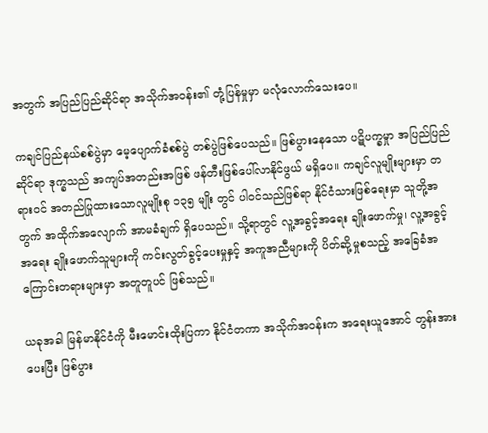အတွက် အပြည်ပြည်ဆိုင်ရာ အသိုက်အဝန်း၏ တုံ့ပြန်မှုမှာ မလုံလောက်သေးပေ။

ကချင်ပြည်နယ်စစ်ပွဲမှာ မေ့ပျောက်ခံစစ်ပွဲ တစ်ပွဲဖြစ်ပေသည်။ ဖြစ်ပွားနေသော ပဋိပက္ခမှုာ အပြည်ပြည်ဆိုင်ရာ ဒုက္ခသည် အကျပ်အတည်းအဖြစ် ဖန်တီးဖြစ်ပေါ်လာနိုင်ဖွယ် မရှိပေ။ ကချင်လူမျိုးများမှာ တရားဝင် အတည်ပြုထားသောလူမျိုးစု ၁၃၅ မျိုး တွင် ပါဝင်သည်ဖြစ်ရာ နိုင်ငံသားဖြစ်ရေးမှာ သူတို့အတွက် အထိုက်အလျောက် အာမခံချက် ရှိပေသည်။ သို့ရာတွင် လူ့အခွင့်အရေး ချိုးဖောက်မှု၊ လူ့အခွင့်အရေး ချိုးဖောက်သူများကို ကင်းလွတ်ခွင့်ပေးမှုနှင့် အကူအညီများကို ပိတ်ဆို့မှုစသည့် အခြေခံအကြောင်းတရားများမှာ အတူတူပင် ဖြစ်သည်။

ယခုအခါ မြန်မာနိုင်ငံကို မီးမောင်းထိုးပြကာ နိုင်ငံတကာ အသိုက်အဝန်းက အရေးယူအောင် တွန်းအားပေးပြီး ဖြစ်ပွား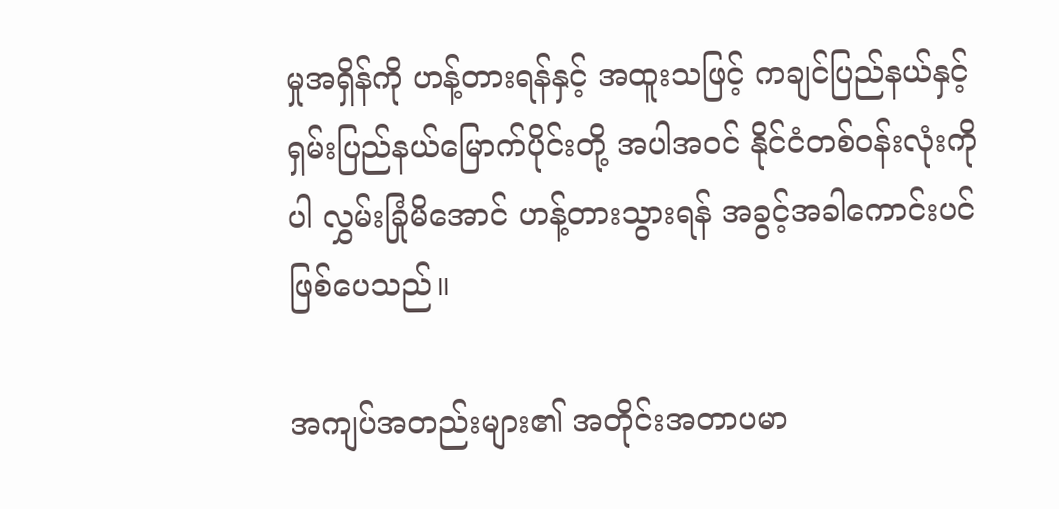မှုအရှိန်ကို ဟန့်တားရန်နှင့် အထူးသဖြင့် ကချင်ပြည်နယ်နှင့် ရှမ်းပြည်နယ်မြောက်ပိုင်းတို့ အပါအဝင် နိုင်ငံတစ်ဝန်းလုံးကိုပါ လွှမ်းခြုံမိအောင် ဟန့်တားသွားရန် အခွင့်အခါကောင်းပင် ဖြစ်ပေသည်။

အကျပ်အတည်းများ၏ အတိုင်းအတာပမာ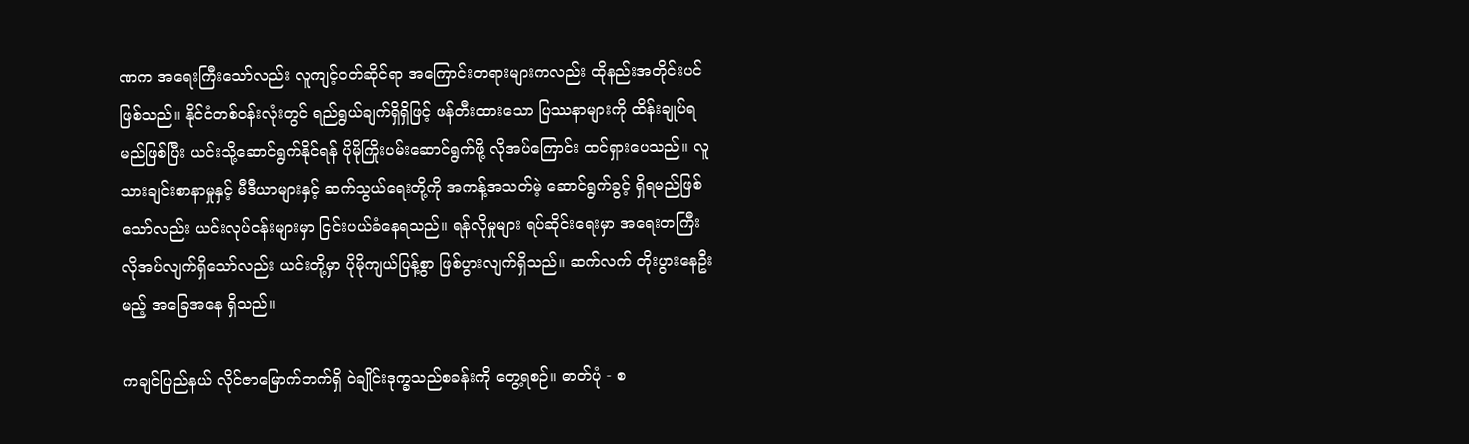ဏက အရေးကြီးသော်လည်း လူကျင့်ဝတ်ဆိုင်ရာ အကြောင်းတရားများကလည်း ထိုနည်းအတိုင်းပင် ဖြစ်သည်။ နိုင်ငံတစ်ဝန်းလုံးတွင် ရည်ရွယ်ချက်ရှိရှိဖြင့် ဖန်တီးထားသော ပြဿနာများကို ထိန်းချုပ်ရမည်ဖြစ်ပြီး ယင်းသို့ဆောင်ရွက်နိုင်ရန် ပိုမိုကြိုးပမ်းဆောင်ရွက်ဖို့ လိုအပ်ကြောင်း ထင်ရှားပေသည်။ လူသားချင်းစာနာမှုနှင့် မီဒီယာများနှင့် ဆက်သွယ်ရေးတို့ကို အကန့်အသတ်မဲ့ ဆောင်ရွက်ခွင့် ရှိရမည်ဖြစ်သော်လည်း ယင်းလုပ်ငန်းများမှာ ငြင်းပယ်ခံနေရသည်။ ရန်လိုမှုများ ရပ်ဆိုင်းရေးမှာ အရေးတကြီး လိုအပ်လျက်ရှိသော်လည်း ယင်းတို့မှာ ပိုမိုကျယ်ပြန့်စွာ ဖြစ်ပွားလျက်ရှိသည်။ ဆက်လက် တိုးပွားနေဦးမည့် အခြေအနေ ရှိသည်။

ကချင်ပြည်နယ် လိုင်ဇာမြောက်ဘက်ရှိ ဝဲချိုင်းဒုက္ခသည်စခန်းကို တွေ့ရစဉ်။ ဓာတ်ပုံ - စ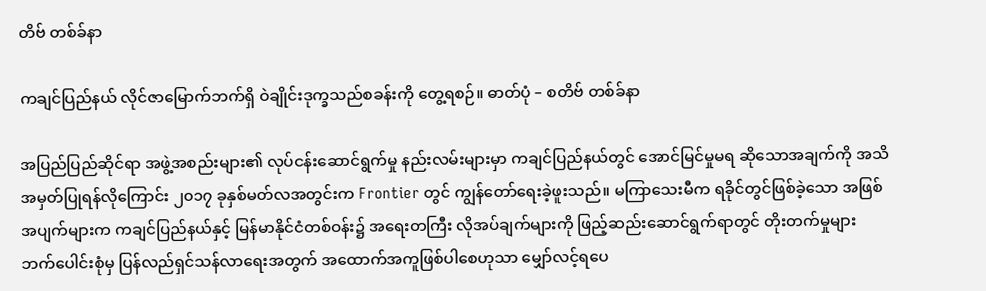တိဗ် တစ်ခ်နာ

ကချင်ပြည်နယ် လိုင်ဇာမြောက်ဘက်ရှိ ဝဲချိုင်းဒုက္ခသည်စခန်းကို တွေ့ရစဉ်။ ဓာတ်ပုံ – စတိဗ် တစ်ခ်နာ

အပြည်ပြည်ဆိုင်ရာ အဖွဲ့အစည်းများ၏ လုပ်ငန်းဆောင်ရွက်မှု နည်းလမ်းများမှာ ကချင်ပြည်နယ်တွင် အောင်မြင်မှုမရ ဆိုသောအချက်ကို အသိအမှတ်ပြုရန်လိုကြောင်း ၂၀၁၇ ခုနှစ်မတ်လအတွင်းက Frontier တွင် ကျွန်တော်ရေးခဲ့ဖူးသည်။ မကြာသေးမီက ရခိုင်တွင်ဖြစ်ခဲ့သော အဖြစ်အပျက်များက ကချင်ပြည်နယ်နှင့် မြန်မာနိုင်ငံတစ်ဝန်း၌ အရေးတကြီး လိုအပ်ချက်များကို ဖြည့်ဆည်းဆောင်ရွက်ရာတွင် တိုးတက်မှုများ ဘက်ပေါင်းစုံမှ ပြန်လည်ရှင်သန်လာရေးအတွက် အထောက်အကူဖြစ်ပါစေဟုသာ မျှော်လင့်ရပေ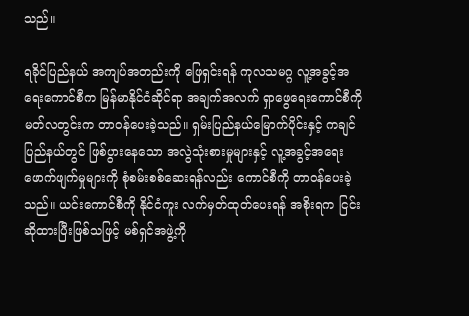သည်။

ရခိုင်ပြည်နယ် အကျပ်အတည်းကို ဖြေရှင်းရန် ကုလသမဂ္ဂ လူ့အခွင့်အရေးကောင်စီက မြန်မာနိုင်ငံဆိုင်ရာ အချက်အလက် ရှာဖွေရေးကောင်စီကို မတ်လတွင်းက တာဝန်ပေးခဲ့သည်။ ရှမ်းပြည်နယ်မြောက်ပိုင်းနှင့် ကချင်ပြည်နယ်တွင် ဖြစ်ပွားနေသော အလွဲသုံးစားမှုများနှင့် လူ့အခွင့်အရေး ဖောက်ဖျက်မှုများကို စုံစမ်းစစ်ဆေးရန်လည်း ကောင်စီကို တာဝန်ပေးခဲ့သည်။ ယင်းကောင်စီကို နိုင်ငံကူး လက်မှတ်ထုတ်ပေးရန် အစိုးရက ငြင်းဆိုထားပြီးဖြစ်သဖြင့် မစ်ရှင်အဖွဲ့ကို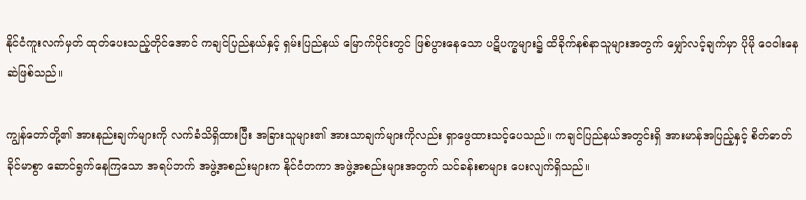နိုင်ငံကူးလက်မှတ် ထုတ်ပေးသည့်တိုင်အောင် ကချင်ပြည်နယ်နှင့် ရှမ်းပြည်နယ် မြောက်ပိုင်းတွင် ဖြစ်ပွားနေသော ပဋိပက္ခများ၌ ထိခိုက်နစ်နာသူများအတွက် မျှော်လင့်ချက်မှာ ပိုမို ဝေဝါးနေဆဲဖြစ်သည်။

ကျွန်တော်တို့၏ အားနည်းချက်များကို လက်ခံသိရှိထားပြီး အခြားသူများ၏ အားသာချက်များကိုလည်း ရှာဖွေထားသင့်ပေသည်။ ကချင်ပြည်နယ်အတွင်းရှိ အားမာန်အပြည့်နှင့် စိတ်ဓာတ်ခိုင်မာစွာ ဆောင်ရွက်နေကြသော အရပ်ဘက် အဖွဲ့အစည်းများက နိုင်ငံတကာ အဖွဲ့အစည်းများအတွက် သင်ခန်းစာများ ပေးလျက်ရှိသည်။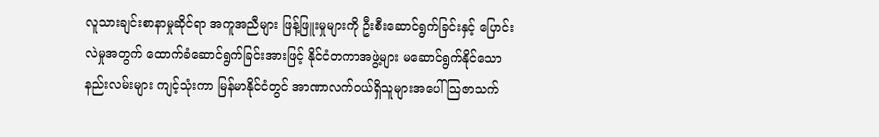လူသားချင်းစာနာမှုဆိုင်ရာ အကူအညီများ ဖြန့်ဖြူးမှုများကို ဦးစီးဆောင်ရွက်ခြင်းနှင့် ပြောင်းလဲမှုအတွက် ထောက်ခံဆောင်ရွက်ခြင်းအားဖြင့် နိုင်ငံတကာအဖွဲ့များ မဆောင်ရွက်နိုင်သော နည်းလမ်းများ ကျင့်သုံးကာ မြန်မာနိုင်ငံတွင် အာဏာလက်ဝယ်ရှိသူများအပေါ် သြဇာသက်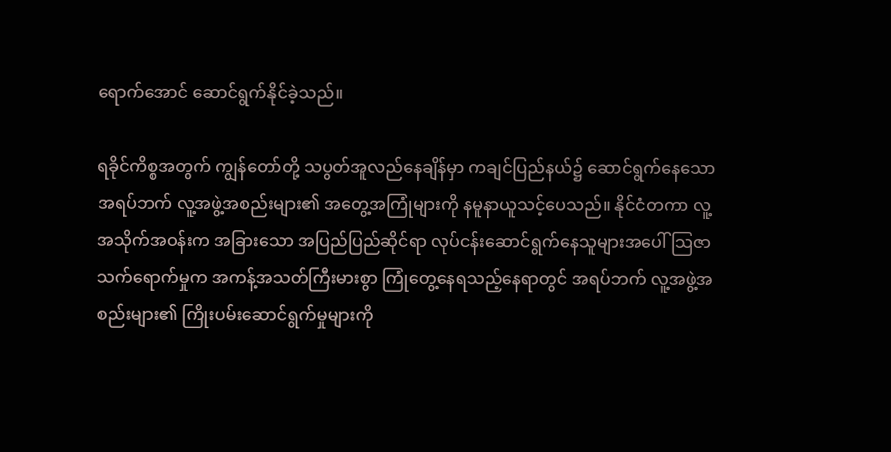ရောက်အောင် ဆောင်ရွက်နိုင်ခဲ့သည်။

ရခိုင်ကိစ္စအတွက် ကျွန်တော်တို့ သပွတ်အူလည်နေချိန်မှာ ကချင်ပြည်နယ်၌ ဆောင်ရွက်နေသော အရပ်ဘက် လူ့အဖွဲ့အစည်းများ၏ အတွေ့အကြုံများကို နမူနာယူသင့်ပေသည်။ နိုင်ငံတကာ လူ့အသိုက်အဝန်းက အခြားသော အပြည်ပြည်ဆိုင်ရာ လုပ်ငန်းဆောင်ရွက်နေသူများအပေါ် သြဇာသက်ရောက်မှုက အကန့်အသတ်ကြီးမားစွာ ကြုံတွေ့နေရသည့်နေရာတွင် အရပ်ဘက် လူ့အဖွဲ့အစည်းများ၏ ကြိုးပမ်းဆောင်ရွက်မှုများကို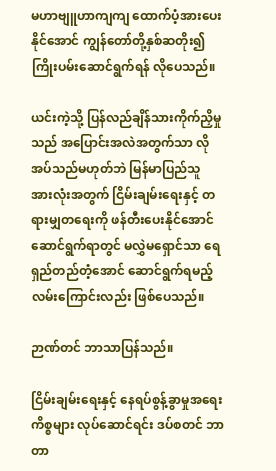မဟာဗျူဟာကျကျ ထောက်ပံ့အားပေးနိုင်အောင် ကျွန်တော်တို့နှစ်ဆတိုး၍ ကြိုးပမ်းဆောင်ရွက်ရန် လိုပေသည်။

ယင်းကဲ့သို့ ပြန်လည်ချိန်သားကိုက်ညှိမှုသည် အပြောင်းအလဲအတွက်သာ လိုအပ်သည်မဟုတ်ဘဲ မြန်မာပြည်သူ အားလုံးအတွက် ငြိမ်းချမ်းရေးနှင့် တရားမျှတရေးကို ဖန်တီးပေးနိုင်အောင် ဆောင်ရွက်ရာတွင် မလွှဲမရှောင်သာ ရေရှည်တည်တံ့အောင် ဆောင်ရွက်ရမည့်လမ်းကြောင်းလည်း ဖြစ်ပေသည်။

ဉာဏ်တင် ဘာသာပြန်သည်။

ငြိမ်းချမ်းရေးနှင့် နေရပ်စွန့်ခွာမှုအရေးကိစ္စများ လုပ်ဆောင်ရင်း ဒပ်စတင် ဘာတာ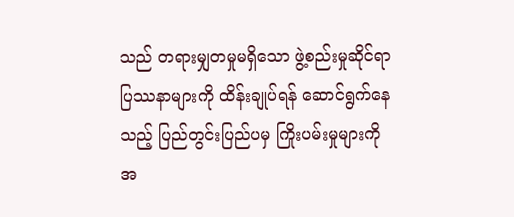သည် တရားမျှတမှုမရှိသော ဖွဲ့စည်းမှုဆိုင်ရာ ပြဿနာများကို ထိန်းချုပ်ရန် ဆောင်ရွက်နေသည့် ပြည်တွင်းပြည်ပမှ ကြိုးပမ်းမှုများကို အ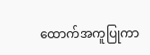ထောက်အကူပြုကာ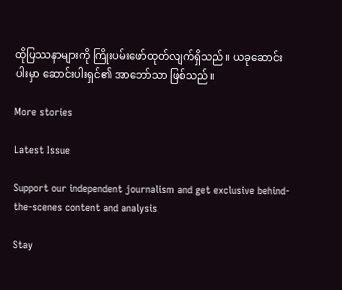ထိုပြဿနာများကို ကြိုးပမ်းဖော်ထုတ်လျက်ရှိသည်။ ယခုဆောင်းပါးမှာ ဆောင်းပါးရှင်၏ အာဘော်သာ ဖြစ်သည်။

More stories

Latest Issue

Support our independent journalism and get exclusive behind-the-scenes content and analysis

Stay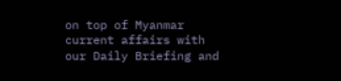on top of Myanmar current affairs with our Daily Briefing and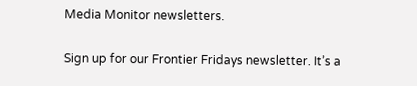Media Monitor newsletters.

Sign up for our Frontier Fridays newsletter. It’s a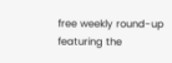free weekly round-up featuring the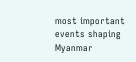most important events shaping Myanmar